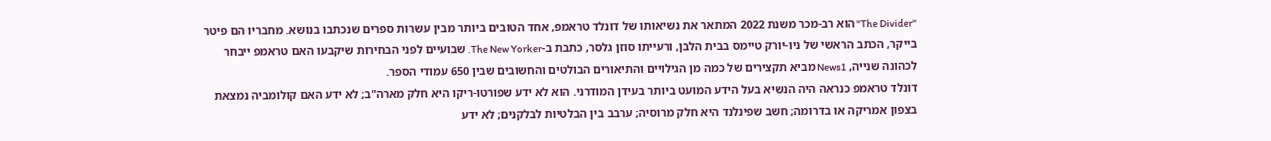"The Divider" הוא רב-מכר משנת 2022 המתאר את נשיאותו של דונלד טראמפ, אחד הטובים ביותר מבין עשרות ספרים שנכתבו בנושא. מחבריו הם פיטר בייקר, הכתב הראשי של ניו-יורק טיימס בבית הלבן, ורעייתו סוזן גלסר, כתבת ב-The New Yorker. שבועיים לפני הבחירות שיקבעו האם טראמפ ייבחר לכהונה שנייה, News1 מביא תקצירים של כמה מן הגילויים והתיאורים הבולטים והחשובים שבין 650 עמודי הספר.
דונלד טראמפ כנראה היה הנשיא בעל הידע המועט ביותר בעידן המודרני. הוא לא ידע שפורטו-ריקו היא חלק מארה"ב; לא ידע האם קולומביה נמצאת בצפון אמריקה או בדרומה; חשב שפינלנד היא חלק מרוסיה; ערבב בין הבלטיות לבלקנים; לא ידע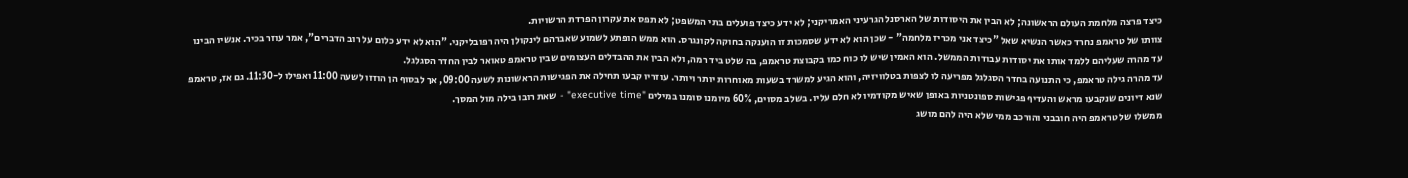כיצד פרצה מלחמת העולם הראשונה; לא הבין את היסודות של הארסנל הגרעיני האמריקני; לא ידע כיצד פועלים בתי המשפט; לא תפס את עקרון הפרדת הרשויות.
צוותו של טראמפ נחרד כאשר הנשיא שאל "כיצד אני מכריז מלחמה" - שכן הוא לא ידע שסמכות זו הוענקה בחוקה לקונגרס. הוא ממש הופתע לשמוע שאברהם לינקולן היה רפובליקני. "הוא לא ידע כלום על רוב הדברים", אמר עוזר בכיר. אנשיו הבינו עד מהרה שעליהם ללמד אותו את יסודות עבודות הממשל. הוא האמין שיש לו כוח כמו בקבוצת טראמפ, בה שלט ביד רמה, ולא הבין את ההבדלים העצומים שבין טראמפ טאואר לבין החדר הסגלגל.
עד מהרה גילה טראמפ, כי התנועה בחדר הסגלגל מפריעה לו לצפות בטלוויזיה, והוא הגיע למשרד בשעות מאוחרות יותר ויותר. עוזריו קבעו תחילה את הפגישות הראשונות לשעה 09:00, אך לבסוף הן הוזזו לשעה 11:00 ואפילו ל-11:30. גם אז, טראמפ שנא דיונים שנקבעו מראש והעדיף פגישות ספונטניות באופן שאיש מקודמיו לא חלם עליו. בשלב מסוים, 60% מיומנו סומנו במילים "executive time" - שאת רובו בילה מול המסך.
ממשלו של טראמפ היה חובבני והורכב ממי שלא היה להם מושג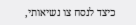כיצד לנסח צו נשיאותי,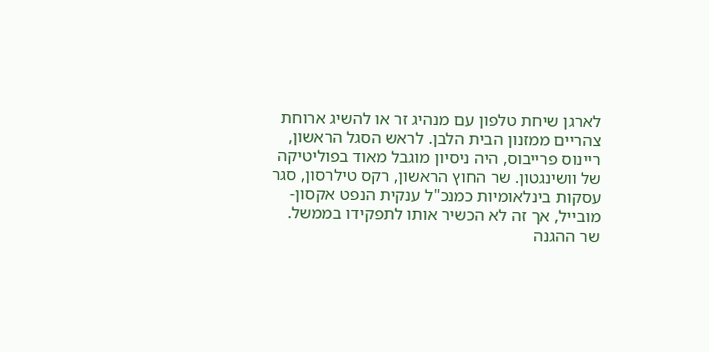לארגן שיחת טלפון עם מנהיג זר או להשיג ארוחת צהריים ממזנון הבית הלבן. לראש הסגל הראשון, ריינוס פרייבוס, היה ניסיון מוגבל מאוד בפוליטיקה של וושינגטון. שר החוץ הראשון, רקס טילרסון, סגר עסקות בינלאומיות כמנכ"ל ענקית הנפט אקסון-מובייל, אך זה לא הכשיר אותו לתפקידו בממשל.
שר ההגנה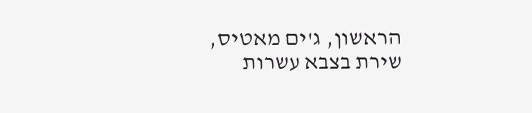הראשון, ג'ים מאטיס, שירת בצבא עשרות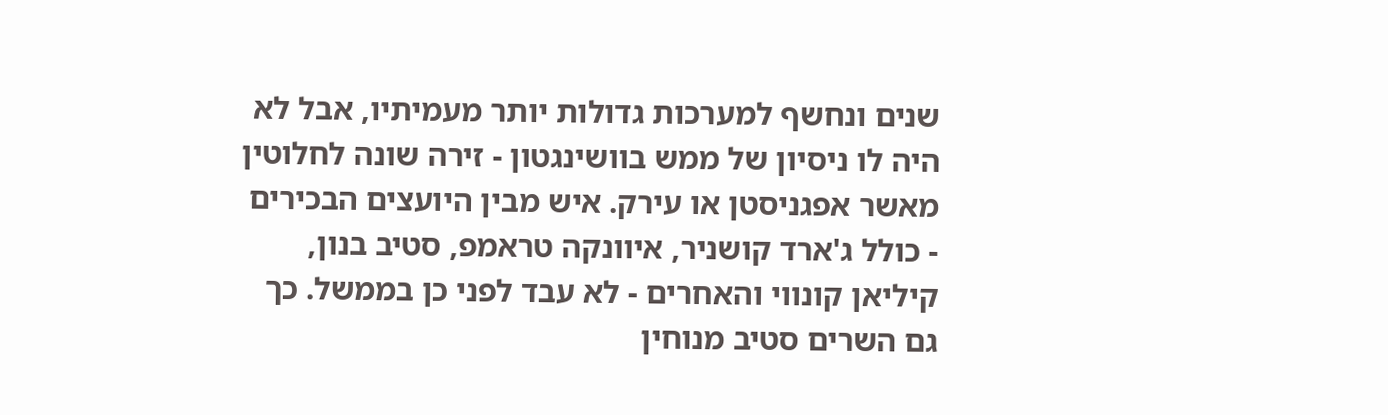שנים ונחשף למערכות גדולות יותר מעמיתיו, אבל לא היה לו ניסיון של ממש בוושינגטון - זירה שונה לחלוטין מאשר אפגניסטן או עירק. איש מבין היועצים הבכירים - כולל ג'ארד קושניר, איוונקה טראמפ, סטיב בנון, קיליאן קונווי והאחרים - לא עבד לפני כן בממשל. כך גם השרים סטיב מנוחין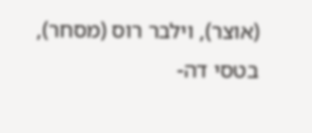(אוצר), וילבר רוס (מסחר), בטסי דה-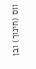ווס (חינוך) ובן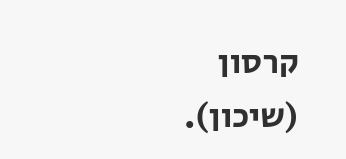קרסון (שיכון).